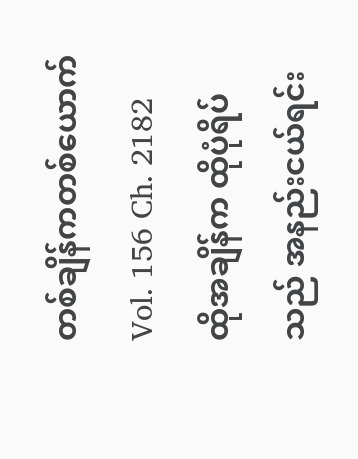တစ်ချိန်ကတစ်ယောက်
Vol. 156 Ch. 2182
ထိုအချိန်က ထိုပုံရိပ်သည် အနည်းငယ်ရင်း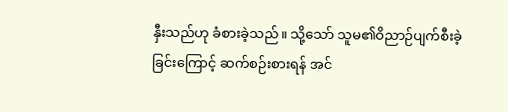နှီးသည်ဟု ခံစားခဲ့သည်။ သို့သော် သူမ၏ဝိညာဉ်ပျက်စီးခဲ့ခြင်းကြောင့် ဆက်စဉ်းစားရန် အင်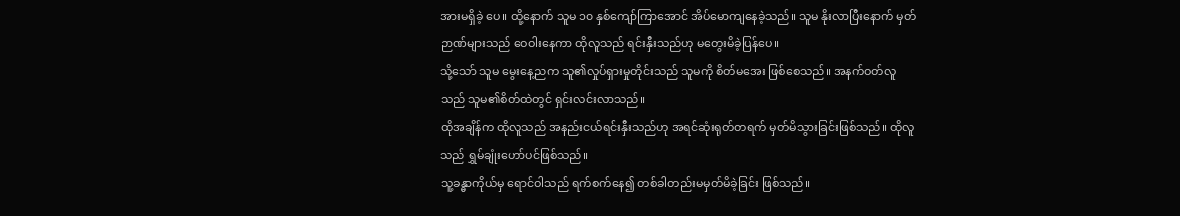အားမရှိခဲ့ ပေ။ ထို့နောက် သူမ ၁၀ နှစ်ကျော်ကြာအောင် အိပ်မောကျနေခဲ့သည်။ သူမ နိုးလာပြီးနောက် မှတ်ဉာဏ်များသည် ဝေဝါးနေကာ ထိုလူသည် ရင်းနှီးသည်ဟု မတွေးမိခဲ့ပြန်ပေ။
သို့သော် သူမ မွေးနေ့ညက သူ၏လှုပ်ရှားမှုတိုင်းသည် သူမကို စိတ်မအေး ဖြစ်စေသည်။ အနက်ဝတ်လူသည် သူမ၏စိတ်ထဲတွင် ရှင်းလင်းလာသည်။
ထိုအချိန်က ထိုလူသည် အနည်းငယ်ရင်းနှီးသည်ဟု အရင်ဆုံးရုတ်တရက် မှတ်မိသွားခြင်းဖြစ်သည်။ ထိုလူသည် ရွှမ်ချုံးဟော်ပင်ဖြစ်သည်။
သူ့ခန္ဓာကိုယ်မှ ရောင်ဝါသည် ရက်စက်နေ၍ တစ်ခါတည်းမမှတ်မိခဲ့ခြင်း ဖြစ်သည်။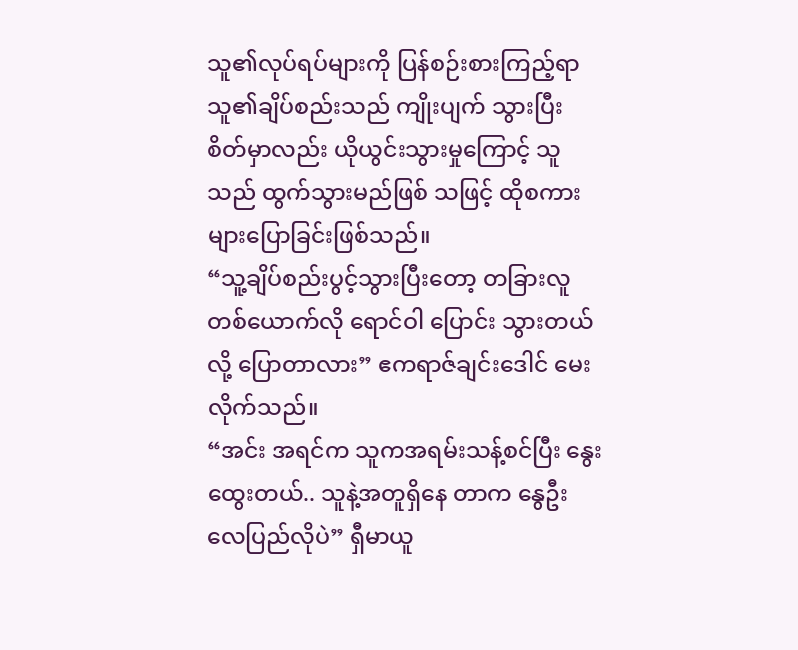သူ၏လုပ်ရပ်များကို ပြန်စဉ်းစားကြည့်ရာ သူ၏ချိပ်စည်းသည် ကျိုးပျက် သွားပြီး စိတ်မှာလည်း ယိုယွင်းသွားမှုကြောင့် သူသည် ထွက်သွားမည်ဖြစ် သဖြင့် ထိုစကားများပြောခြင်းဖြစ်သည်။
“သူ့ချိပ်စည်းပွင့်သွားပြီးတော့ တခြားလူတစ်ယောက်လို ရောင်ဝါ ပြောင်း သွားတယ်လို့ ပြောတာလား” ဧကရာဇ်ချင်းဒေါင် မေးလိုက်သည်။
“အင်း အရင်က သူကအရမ်းသန့်စင်ပြီး နွေးထွေးတယ်.. သူနဲ့အတူရှိနေ တာက နွေဦးလေပြည်လိုပဲ” ရှီမာယူ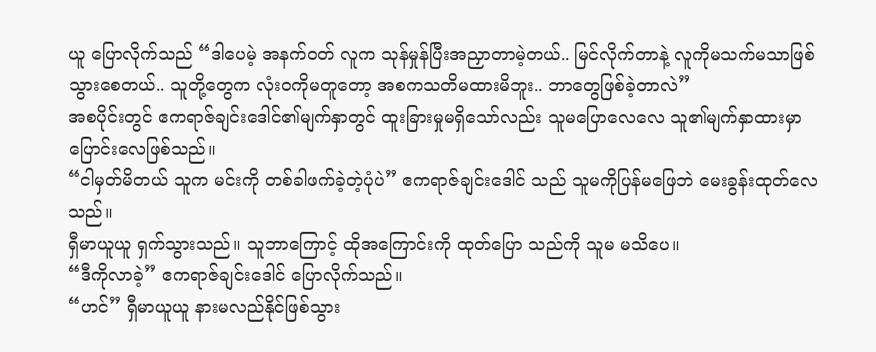ယူ ပြောလိုက်သည် “ဒါပေမဲ့ အနက်ဝတ် လူက သုန်မှုန်ပြီးအညှာတာမဲ့တယ်.. မြင်လိုက်တာနဲ့ လူကိုမသက်မသာဖြစ် သွားစေတယ်.. သူတို့တွေက လုံးဝကိုမတူတော့ အစကသတိမထားမိဘူး.. ဘာတွေဖြစ်ခဲ့တာလဲ”
အစပိုင်းတွင် ဧကရာဇ်ချင်းဒေါင်၏မျက်နှာတွင် ထူးခြားမှုမရှိသော်လည်း သူမပြောလေလေ သူ၏မျက်နှာထားမှာ ပြောင်းလေဖြစ်သည်။
“ငါမှတ်မိတယ် သူက မင်းကို တစ်ခါဖက်ခဲ့တဲ့ပုံပဲ” ဧကရာဇ်ချင်းဒေါင် သည် သူမကိုပြန်မဖြေဘဲ မေးခွန်းထုတ်လေသည်။
ရှီမာယူယူ ရှက်သွားသည်။ သူဘာကြောင့် ထိုအကြောင်းကို ထုတ်ပြော သည်ကို သူမ မသိပေ။
“ဒီကိုလာခဲ့” ဧကရာဇ်ချင်းဒေါင် ပြောလိုက်သည်။
“ဟင်” ရှီမာယူယူ နားမလည်နိုင်ဖြစ်သွား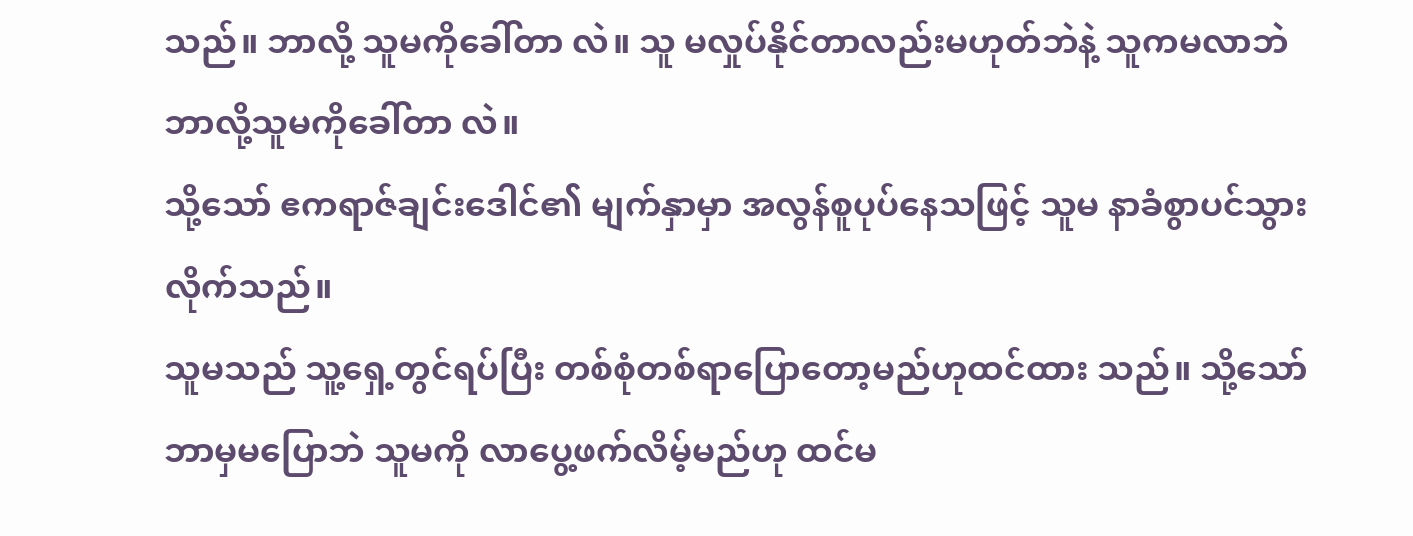သည်။ ဘာလို့ သူမကိုခေါ်တာ လဲ။ သူ မလှုပ်နိုင်တာလည်းမဟုတ်ဘဲနဲ့ သူကမလာဘဲ ဘာလို့သူမကိုခေါ်တာ လဲ။
သို့သော် ဧကရာဇ်ချင်းဒေါင်၏ မျက်နှာမှာ အလွန်စူပုပ်နေသဖြင့် သူမ နာခံစွာပင်သွားလိုက်သည်။
သူမသည် သူ့ရှေ့တွင်ရပ်ပြီး တစ်စုံတစ်ရာပြောတော့မည်ဟုထင်ထား သည်။ သို့သော် ဘာမှမပြောဘဲ သူမကို လာပွေ့ဖက်လိမ့်မည်ဟု ထင်မ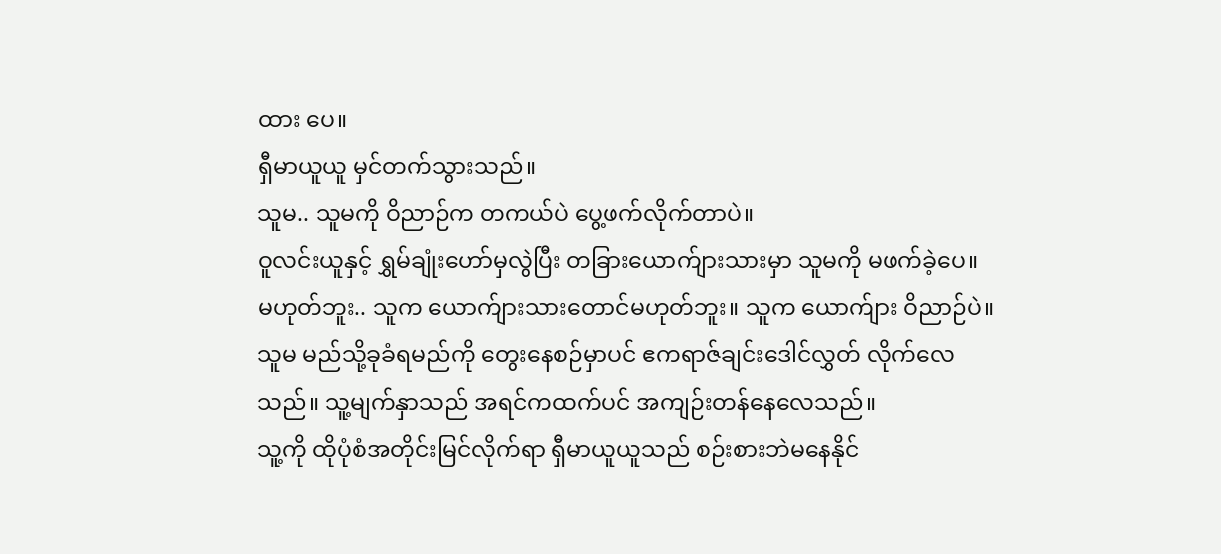ထား ပေ။
ရှီမာယူယူ မှင်တက်သွားသည်။
သူမ.. သူမကို ဝိညာဉ်က တကယ်ပဲ ပွေ့ဖက်လိုက်တာပဲ။
ဝူလင်းယူနှင့် ရွှမ်ချုံးဟော်မှလွဲပြီး တခြားယောက်ျားသားမှာ သူမကို မဖက်ခဲ့ပေ။
မဟုတ်ဘူး.. သူက ယောက်ျားသားတောင်မဟုတ်ဘူး။ သူက ယောက်ျား ဝိညာဉ်ပဲ။
သူမ မည်သို့ခုခံရမည်ကို တွေးနေစဉ်မှာပင် ဧကရာဇ်ချင်းဒေါင်လွှတ် လိုက်လေသည်။ သူ့မျက်နှာသည် အရင်ကထက်ပင် အကျဉ်းတန်နေလေသည်။
သူ့ကို ထိုပုံစံအတိုင်းမြင်လိုက်ရာ ရှီမာယူယူသည် စဉ်းစားဘဲမနေနိုင်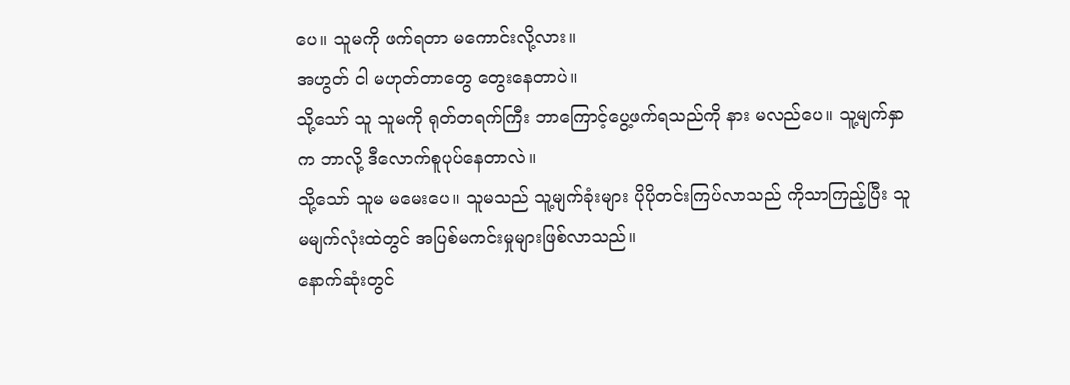ပေ။ သူမကို ဖက်ရတာ မကောင်းလို့လား။
အဟွတ် ငါ မဟုတ်တာတွေ တွေးနေတာပဲ။
သို့သော် သူ သူမကို ရုတ်တရက်ကြီး ဘာကြောင့်ပွေ့ဖက်ရသည်ကို နား မလည်ပေ။ သူ့မျက်နှာက ဘာလို့ ဒီလောက်စူပုပ်နေတာလဲ။
သို့သော် သူမ မမေးပေ။ သူမသည် သူ့မျက်ခုံးများ ပိုပိုတင်းကြပ်လာသည် ကိုသာကြည့်ပြီး သူမမျက်လုံးထဲတွင် အပြစ်မကင်းမှုများဖြစ်လာသည်။
နောက်ဆုံးတွင်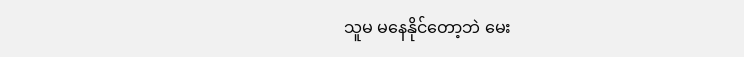သူမ မနေနိုင်တော့ဘဲ မေး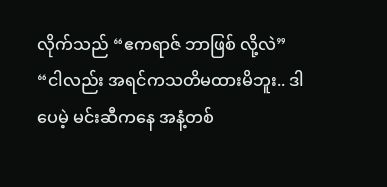လိုက်သည် “ဧကရာဇ် ဘာဖြစ် လို့လဲ”
“ငါလည်း အရင်ကသတိမထားမိဘူး.. ဒါပေမဲ့ မင်းဆီကနေ အနံ့တစ်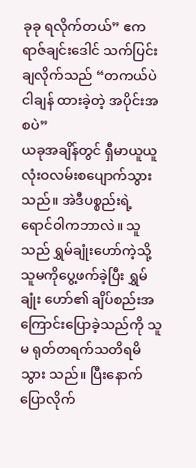ခုခု ရလိုက်တယ်” ဧကရာဇ်ချင်းဒေါင် သက်ပြင်းချလိုက်သည် “တကယ်ပဲ ငါချန် ထားခဲ့တဲ့ အပိုင်းအစပဲ”
ယခုအချိန်တွင် ရှီမာယူယူ လုံးဝလမ်းစပျောက်သွားသည်။ အဲဒီပစ္စည်းရဲ့ ရောင်ဝါကဘာလဲ။ သူသည် ရွှမ်ချုံးဟော်ကဲ့သို့ သူမကိုပွေ့ဖက်ခဲ့ပြီး ရွှမ်ချုံး ဟော်၏ ချိပ်စည်းအကြောင်းပြောခဲ့သည်ကို သူမ ရုတ်တရက်သတိရမိသွား သည်။ ပြီးနောက် ပြောလိုက်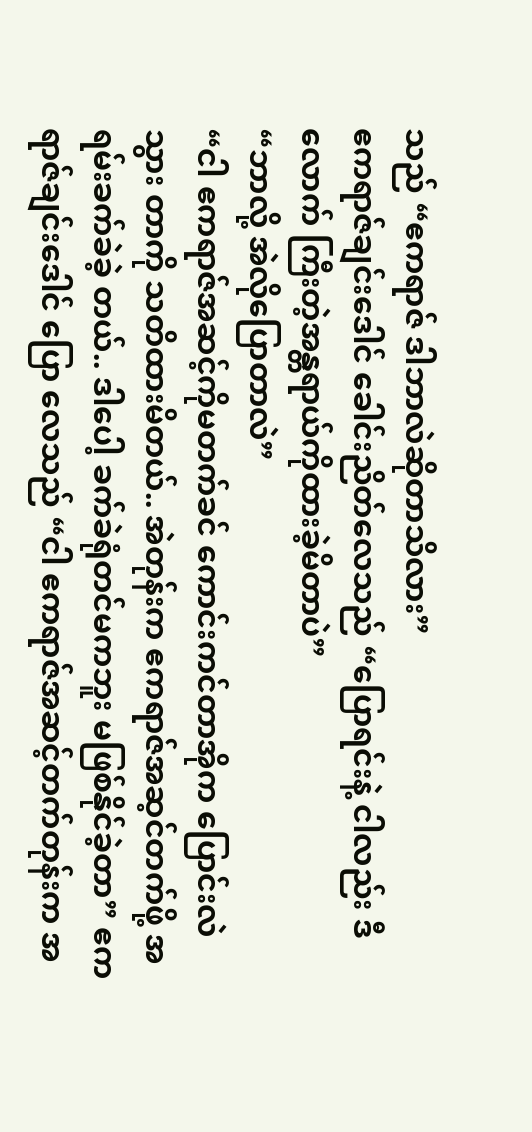သည် “ဧကရာဇ် ဒါဘာလဲဆိုတာသိလား”
ဧကရာဇ်ချင်းဒေါင် ခေါင်းညိတ်လေသည် “ပြောရင်းနဲ့ ငါလည်း ဒီလောက် ကြီးတဲ့အန္တရာယ်ကိုထားခဲ့မိတာပဲ”
“ဘာလို့ အဲလိုပြောတာလဲ”
“ငါ ဧကရာဇ်အဆင့်ကိုမတက်ခင် ကောင်းကင်တာအိုက ပြောင်းလဲသွား တာကို သတိထားမိတယ်.. အဲတုန်းက ဧကရာဇ်အဆ့င်တက်ဖို့ အရမ်းခက်ခဲခဲ့ တယ်.. ဒါပေါ့ ခက်ခဲရုံတင်မကဘူး မဖြစ်နိုင်ခဲ့တာ” ဧကရာဇ်ချင်းဒေါင် ပြော လေသည် “ငါ ဧကရာဇ်အဆင့်တက်တုန်းက အ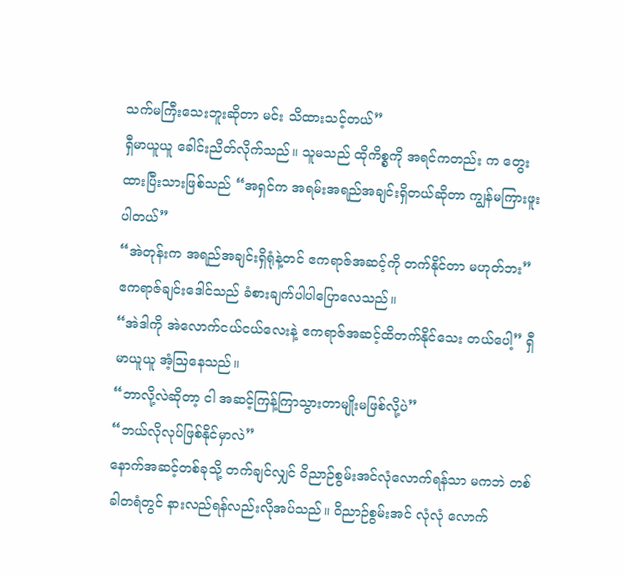သက်မကြီးသေးဘူးဆိုတာ မင်း သိထားသင့်တယ်”
ရှီမာယူယူ ခေါင်းညိတ်လိုက်သည်။ သူမသည် ထိုကိစ္စကို အရင်ကတည်း က တွေးထားပြီးသားဖြစ်သည် “အရှင်က အရမ်းအရည်အချင်းရှိတယ်ဆိုတာ ကျွန်မကြားဖူးပါတယ်”
“အဲတုန်းက အရည်အချင်းရှိရုံနဲ့တင် ဧကရာဇ်အဆင့်ကို တက်နိုင်တာ မဟုတ်ဘး” ဧကရာဇ်ချင်းဒေါင်သည် ခံစားချက်ပါပါပြောလေသည်။
“အဲဒါကို အဲလောက်ငယ်ငယ်လေးနဲ့ ဧကရာဇ်အဆင့်ထိတက်နိုင်သေး တယ်ပေါ့” ရှီမာယူယူ အံ့ဩနေသည်။
“ဘာလို့လဲဆိုတာ့ ငါ အဆင့်ကြန့်ကြာသွားတာမျိုးမဖြစ်လို့ပဲ”
“ဘယ်လိုလုပ်ဖြစ်နိုင်မှာလဲ”
နောက်အဆင့်တစ်ခုသို့ တက်ချင်လျှင် ဝိညာဉ်စွမ်းအင်လုံလောက်ရန်သာ မကဘဲ တစ်ခါတရံတွင် နားလည်ရန်လည်းလိုအပ်သည်။ ဝိညာဉ်စွမ်းအင် လုံလုံ လောက်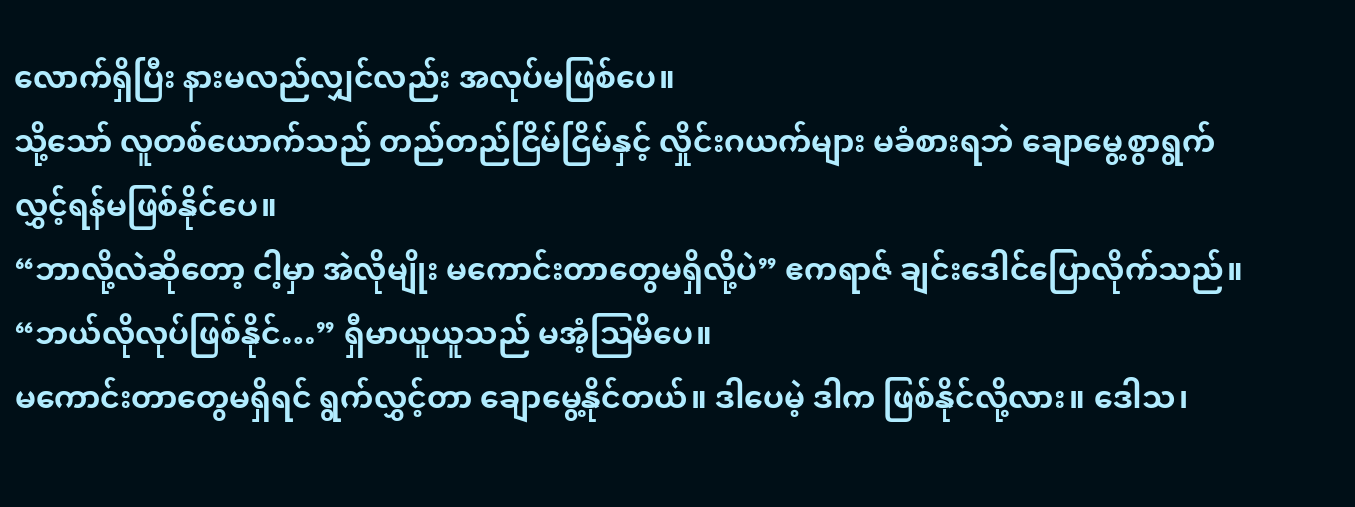လောက်ရှိပြီး နားမလည်လျှင်လည်း အလုပ်မဖြစ်ပေ။
သို့သော် လူတစ်ယောက်သည် တည်တည်ငြိမ်ငြိမ်နှင့် လှိုင်းဂယက်များ မခံစားရဘဲ ချောမွေ့စွာရွက်လွှင့်ရန်မဖြစ်နိုင်ပေ။
“ဘာလို့လဲဆိုတော့ ငါ့မှာ အဲလိုမျိုး မကောင်းတာတွေမရှိလို့ပဲ” ဧကရာဇ် ချင်းဒေါင်ပြောလိုက်သည်။
“ဘယ်လိုလုပ်ဖြစ်နိုင်…” ရှီမာယူယူသည် မအံ့ဩမိပေ။
မကောင်းတာတွေမရှိရင် ရွက်လွှင့်တာ ချောမွေ့နိုင်တယ်။ ဒါပေမဲ့ ဒါက ဖြစ်နိုင်လို့လား။ ဒေါသ၊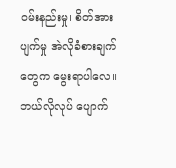ဝမ်းနည်းမှု၊ စိတ်အားပျက်မှု အဲလိုခံစားချက်တွေက မွေးရာပါလေ။ ဘယ်လိုလုပ် ပျောက်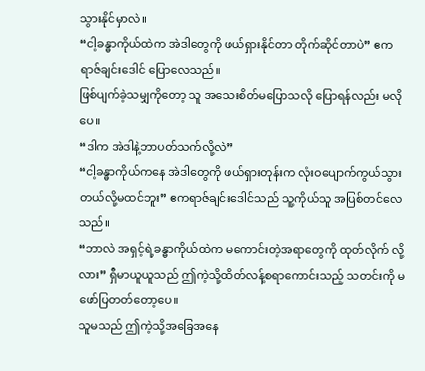သွားနိုင်မှာလဲ။
“ငါ့ခန္ဓာကိုယ်ထဲက အဲဒါတွေကို ဖယ်ရှားနိုင်တာ တိုက်ဆိုင်တာပဲ” ဧကရာဇ်ချင်းဒေါင် ပြောလေသည်။
ဖြစ်ပျက်ခဲ့သမျှကိုတော့ သူ အသေးစိတ်မပြောသလို ပြောရန်လည်း မလို ပေ။
“ဒါက အဲဒါနဲ့ဘာပတ်သက်လို့လဲ”
“ငါ့ခန္ဓာကိုယ်ကနေ အဲဒါတွေကို ဖယ်ရှားတုန်းက လုံးဝပျောက်ကွယ်သွား တယ်လို့မထင်ဘူး” ဧကရာဇ်ချင်းဒေါင်သည် သူ့ကိုယ်သူ အပြစ်တင်လေသည်။
“ဘာလဲ အရှင့်ရဲ့ခန္ဓာကိုယ်ထဲက မကောင်းတဲ့အရာတွေကို ထုတ်လိုက် လို့လား” ရှီမာယူယူသည် ဤကဲ့သို့ထိတ်လန့်စရာကောင်းသည့် သတင်းကို မဖော်ပြတတ်တော့ပေ။
သူမသည် ဤကဲ့သို့အခြေအနေ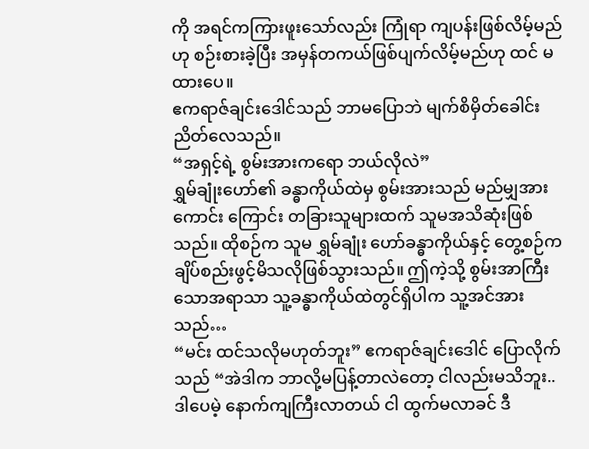ကို အရင်ကကြားဖူးသော်လည်း ကြုံရာ ကျပန်းဖြစ်လိမ့်မည်ဟု စဉ်းစားခဲ့ပြီး အမှန်တကယ်ဖြစ်ပျက်လိမ့်မည်ဟု ထင် မထားပေ။
ဧကရာဇ်ချင်းဒေါင်သည် ဘာမပြောဘဲ မျက်စိမှိတ်ခေါင်းညိတ်လေသည်။
“အရှင့်ရဲ့ စွမ်းအားကရော ဘယ်လိုလဲ”
ရွှမ်ချုံးဟော်၏ ခန္ဓာကိုယ်ထဲမှ စွမ်းအားသည် မည်မျှအားကောင်း ကြောင်း တခြားသူများထက် သူမအသိဆုံးဖြစ်သည်။ ထိုစဉ်က သူမ ရွှမ်ချုံး ဟော်ခန္ဓာကိုယ်နှင့် တွေ့စဉ်က ချိပ်စည်းဖွင့်မိသလိုဖြစ်သွားသည်။ ဤကဲ့သို့ စွမ်းအာကြီးသောအရာသာ သူ့ခန္ဓာကိုယ်ထဲတွင်ရှိပါက သူ့အင်အားသည်…
“မင်း ထင်သလိုမဟုတ်ဘူး” ဧကရာဇ်ချင်းဒေါင် ပြောလိုက်သည် “အဲဒါက ဘာလို့မပြန့်တာလဲတော့ ငါလည်းမသိဘူး.. ဒါပေမဲ့ နောက်ကျကြီးလာတယ် ငါ ထွက်မလာခင် ဒီ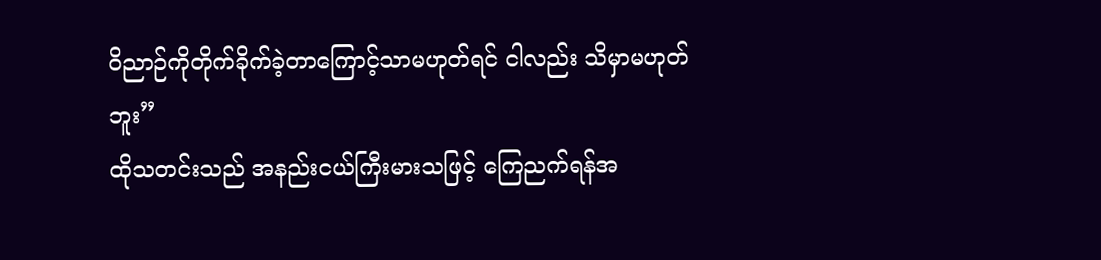ဝိညာဉ်ကိုတိုက်ခိုက်ခဲ့တာကြောင့်သာမဟုတ်ရင် ငါလည်း သိမှာမဟုတ်ဘူး”
ထိုသတင်းသည် အနည်းငယ်ကြီးမားသဖြင့် ကြေညက်ရန်အ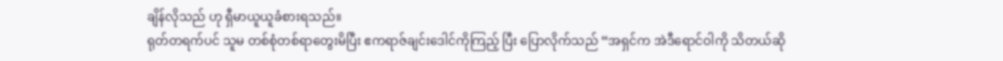ချိန်လိုသည် ဟု ရှီမာယူယူခံစားရသည်။
ရုတ်တရက်ပင် သူမ တစ်စုံတစ်ရာတွေးမိပြီး ဧကရာဇ်ချင်းဒေါင်ကိုကြည့် ပြီး ပြောလိုက်သည် “အရှင်က အဲဒီရောင်ဝါကို သိတယ်ဆို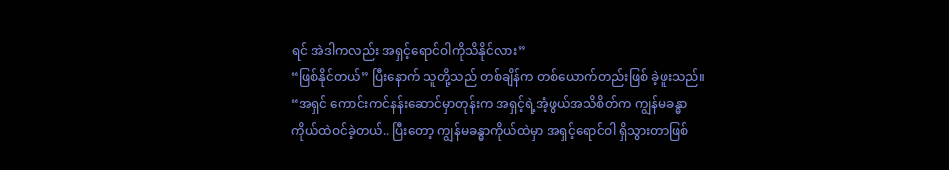ရင် အဲဒါကလည်း အရှင့်ရောင်ဝါကိုသိနိုင်လား”
“ဖြစ်နိုင်တယ်” ပြီးနောက် သူတို့သည် တစ်ချိန်က တစ်ယောက်တည်းဖြစ် ခဲ့ဖူးသည်။
“အရှင် ကောင်းကင်နန်းဆောင်မှာတုန်းက အရှင့်ရဲ့အံ့ဖွယ်အသိစိတ်က ကျွန်မခန္ဓာကိုယ်ထဲဝင်ခဲ့တယ်.. ပြီးတော့ ကျွန်မခန္ဓာကိုယ်ထဲမှာ အရှင့်ရောင်ဝါ ရှိသွားတာဖြစ်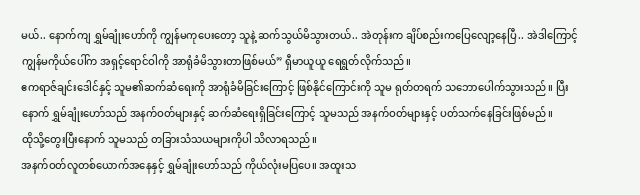မယ်.. နောက်ကျ ရွှမ်ချုံးဟော်ကို ကျွန်မကုပေးတော့ သူနဲ့ ဆက်သွယ်မိသွားတယ်.. အဲတုန်းက ချိပ်စည်းကပြေလျော့နေပြီ.. အဲဒါကြောင့် ကျွန်မကိုယ်ပေါ်က အရှင့်ရောင်ဝါကို အာရုံခံမိသွားတာဖြစ်မယ်” ရှီမာယူယူ ရေရွတ်လိုက်သည်။
ဧကရာဇ်ချင်းဒေါင်နှင့် သူမ၏ဆက်ဆံရေးကို အာရုံခံမိခြင်းကြောင့် ဖြစ်နိုင်ကြောင်းကို သူမ ရုတ်တရက် သဘောပေါက်သွားသည်။ ပြီးနောက် ရွှမ်ချုံးဟော်သည် အနက်ဝတ်များနှင့် ဆက်ဆံရေးရှိခြင်းကြောင့် သူမသည် အနက်ဝတ်များနှင့် ပတ်သက်နေခြင်းဖြစ်မည်။
ထိုသို့တွေးပြီးနောက် သူမသည် တခြားသံသယများကိုပါ သိလာရသည်။
အနက်ဝတ်လူတစ်ယောက်အနေနှင့် ရွှမ်ချုံးဟော်သည် ကိုယ်လုံးမပြပေ။ အထူးသ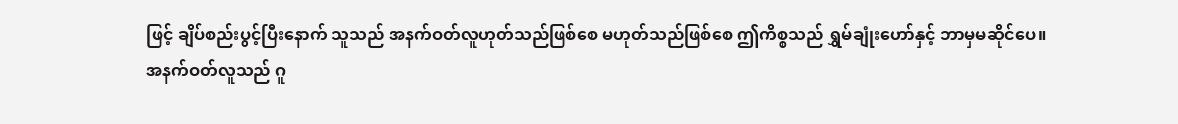ဖြင့် ချိပ်စည်းပွင့်ပြီးနောက် သူသည် အနက်ဝတ်လူဟုတ်သည်ဖြစ်စေ မဟုတ်သည်ဖြစ်စေ ဤကိစ္စသည် ရွှမ်ချုံးဟော်နှင့် ဘာမှမဆိုင်ပေ။
အနက်ဝတ်လူသည် ဂူ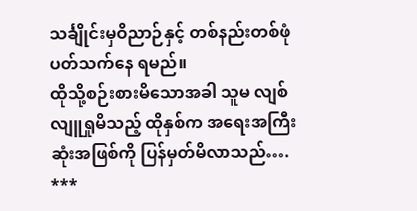သင်္ချိုင်းမှဝိညာဉ်နှင့် တစ်နည်းတစ်ဖုံ ပတ်သက်နေ ရမည်။
ထိုသို့စဉ်းစားမိသောအခါ သူမ လျစ်လျူရှုမိသည့် ထိုနှစ်က အရေးအကြီး ဆုံးအဖြစ်ကို ပြန်မှတ်မိလာသည်….
***